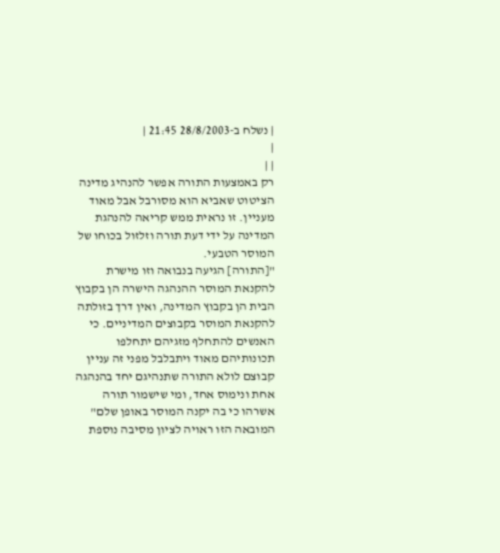| נשלח ב-28/8/2003 21:45 |
|
| |
רק באמצעות התורה אפשר להנהיג מדינה
הציטוט שאביא הוא מסורבל אבל מאוד מעניין. זו נראית ממש קריאה להנהגת המדינה על ידי דעת תורה וזלזול בכוחו של המוסר הטבעי.
"[התורה] הגיעה בנבואה וזו מישרת להקנאת המוסר ההנהגה הישרה הן בקבוץ הבית הן בקבוץ המדינה, ואין דרך בזולתה להקנאת המוסר בקבוצים המדיניים. כי האנשים להתחלף מזגיהם יתחלפו תכונותיהם מאוד ויתבלבל מפני זה עניין קבוצם לולא התורה שתנהיגם יחד בהנהגה אחת ונימוס אחד, ומי שישמור תורה אשרהו כי בה יקנה המוסר באופן שלם"
המובאה הזו ראויה לציון מסיבה נוספת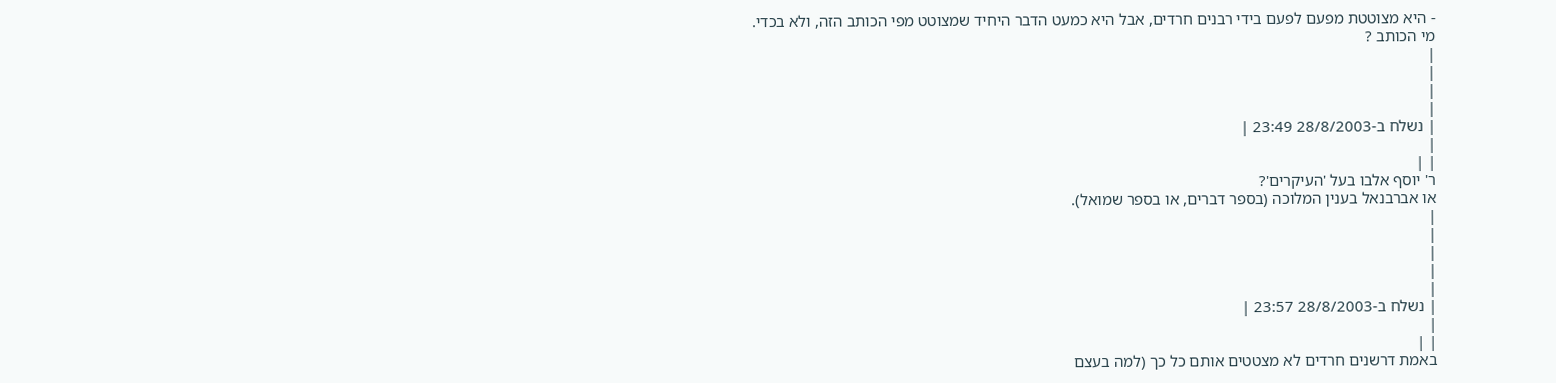- היא מצוטטת מפעם לפעם בידי רבנים חרדים, אבל היא כמעט הדבר היחיד שמצוטט מפי הכותב הזה, ולא בכדי.
מי הכותב ?
|
|
|
|
| נשלח ב-28/8/2003 23:49 |
|
| |
ר' יוסף אלבו בעל 'העיקרים'?
או אברבנאל בענין המלוכה (בספר דברים, או בספר שמואל).
|
|
|
|
|
| נשלח ב-28/8/2003 23:57 |
|
| |
באמת דרשנים חרדים לא מצטטים אותם כל כך (למה בעצם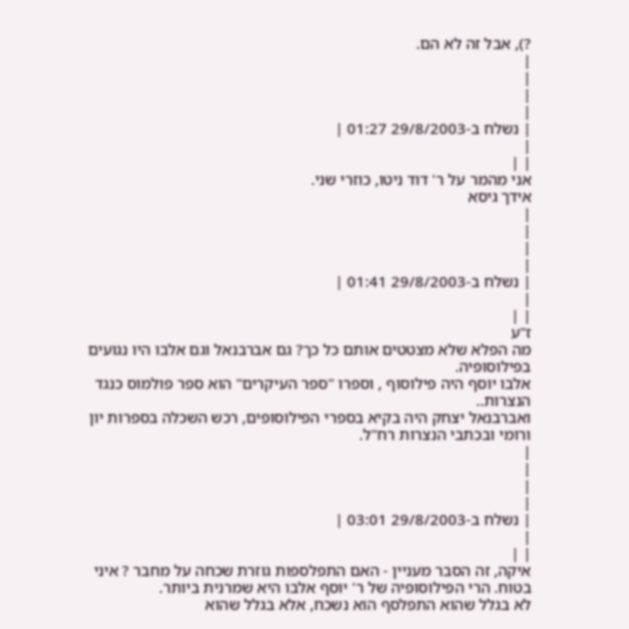?), אבל זה לא הם.
|
|
|
|
| נשלח ב-29/8/2003 01:27 |
|
| |
אני מהמר על ר' דוד ניטו, כוזרי שני.
אידך גיסא
|
|
|
|
| נשלח ב-29/8/2003 01:41 |
|
| |
ז"ע
מה הפלא שלא מצטטים אותם כל כך? גם אברבנאל וגם אלבו היו נגועים בפילוסופיה.
אלבו יוסף היה פילוסוף , וספרו "ספר העיקרים" הוא ספר פולמוס כנגד הנצרות..
ואברבנאל יצחק היה בקיא בספרי הפילוסופים, רכש השכלה בספרות יון ורומי ובכתבי הנצרות רח"ל.
|
|
|
|
| נשלח ב-29/8/2003 03:01 |
|
| |
איקה, זה הסבר מעניין - האם התפלספות גוזרת שכחה על מחבר ? איני בטוח. הרי הפילוסופיה של ר' יוסף אלבו היא שמרנית ביותר.
לא בגלל שהוא התפלסף הוא נשכח, אלא בגלל שהוא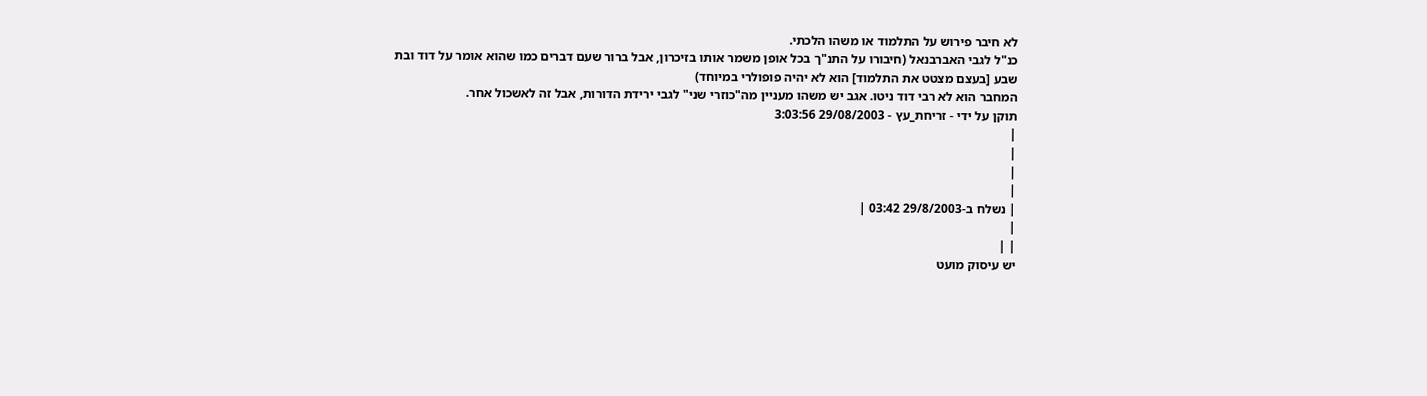לא חיבר פירוש על התלמוד או משהו הלכתי.
כנ"ל לגבי האברבנאל (חיבורו על התנ"ך בכל אופן משמר אותו בזיכרון, אבל ברור שעם דברים כמו שהוא אומר על דוד ובת שבע [בעצם מצטט את התלמוד] הוא לא יהיה פופולרי במיוחד)
המחבר הוא לא רבי דוד ניטו. אגב יש משהו מעניין מה"כוזרי שני" לגבי ירידת הדורות, אבל זה לאשכול אחר.
תוקן על ידי - זריחת_עץ - 29/08/2003 3:03:56
|
|
|
|
| נשלח ב-29/8/2003 03:42 |
|
| |
יש עיסוק מועט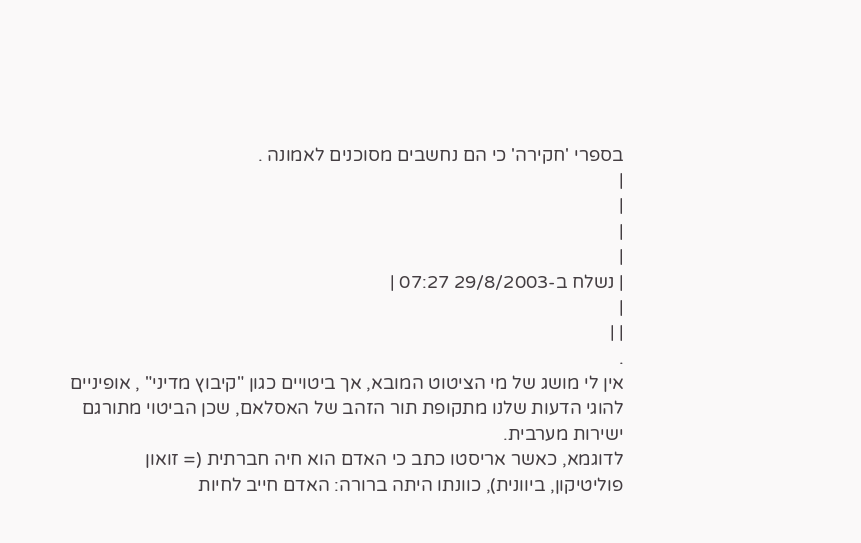בספרי 'חקירה' כי הם נחשבים מסוכנים לאמונה .
|
|
|
|
| נשלח ב-29/8/2003 07:27 |
|
| |
.
אין לי מושג של מי הציטוט המובא, אך ביטויים כגון "קיבוץ מדיני" , אופיניים להוגי הדעות שלנו מתקופת תור הזהב של האסלאם, שכן הביטוי מתורגם ישירות מערבית.
לדוגמא, כאשר אריסטו כתב כי האדם הוא חיה חברתית (= זואון פוליטיקון, ביוונית), כוונתו היתה ברורה: האדם חייב לחיות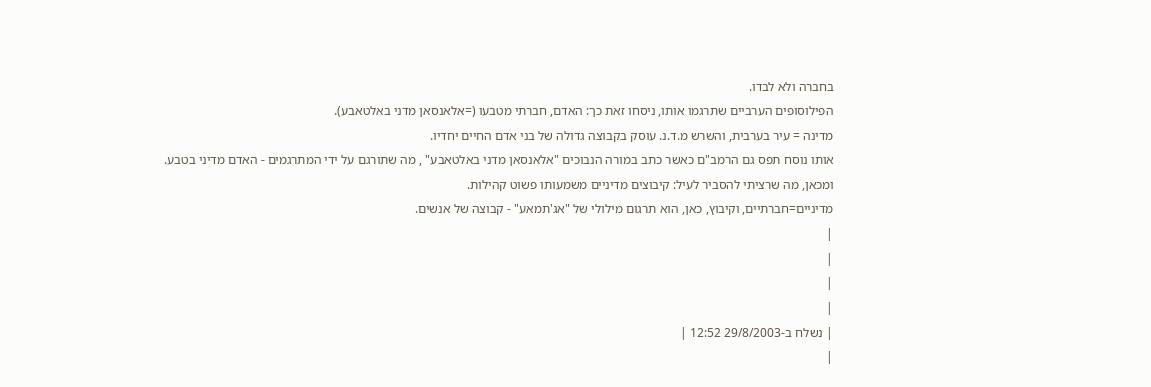בחברה ולא לבדו.
הפילוסופים הערביים שתרגמו אותו, ניסחו זאת כך: האדם, חברתי מטבעו (=אלאנסאן מדני באלטאבע).
מדינה = עיר בערבית, והשרש מ.ד.נ. עוסק בקבוצה גדולה של בני אדם החיים יחדיו.
אותו נוסח תפס גם הרמב"ם כאשר כתב במורה הנבוכים "אלאנסאן מדני באלטאבע" , מה שתורגם על ידי המתרגמים - האדם מדיני בטבע.
ומכאן, מה שרציתי להסביר לעיל: קיבוצים מדיניים משמעותו פשוט קהילות.
מדיניים=חברתיים, וקיבוץ, כאן, הוא תרגום מילולי של "אג'תמאע" - קבוצה של אנשים.
|
|
|
|
| נשלח ב-29/8/2003 12:52 |
|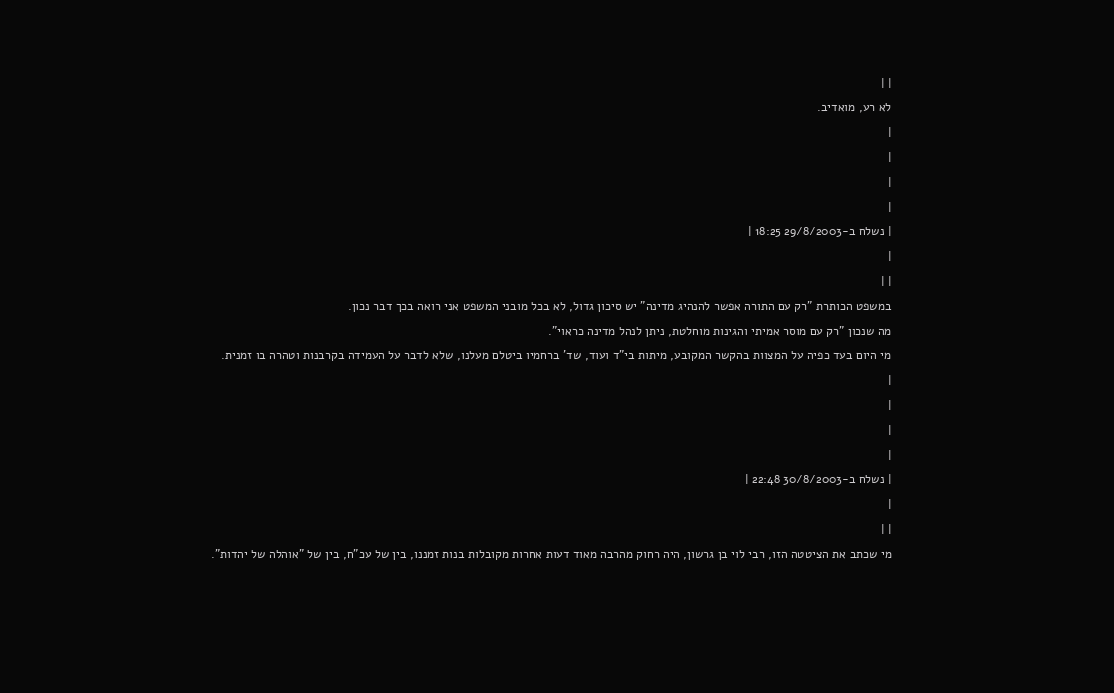| |
לא רע, מואדיב.
|
|
|
|
| נשלח ב-29/8/2003 18:25 |
|
| |
במשפט הכותרת "רק עם התורה אפשר להנהיג מדינה" יש סיכון גדול, לא בכל מובני המשפט אני רואה בכך דבר נכון.
מה שנכון "רק עם מוסר אמיתי והגינות מוחלטת, ניתן לנהל מדינה כראוי".
מי היום בעד כפיה על המצוות בהקשר המקובע, מיתות בי"ד ועוד, שד' ברחמיו ביטלם מעלנו, שלא לדבר על העמידה בקרבנות וטהרה בו זמנית.
|
|
|
|
| נשלח ב-30/8/2003 22:48 |
|
| |
מי שכתב את הציטטה הזו, רבי לוי בן גרשון, היה רחוק מהרבה מאוד דעות אחרות מקובלות בנות זמננו, בין של עכ"ח, בין של "אוהלה של יהדות".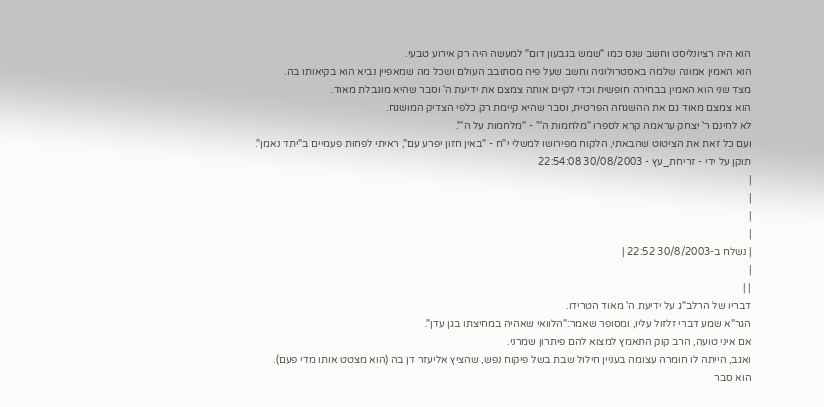הוא היה רציונליסט וחשב שנס כמו "שמש בגבעון דום" למעשה היה רק אירוע טבעי.
הוא האמין אמונה שלמה באסטרולוגיה וחשב שעל פיה מסתובב העולם ושכל מה שמאפיין נביא הוא בקיאותו בה.
מצד שני הוא האמין בבחירה חופשית וכדי לקיים אותה צמצם את ידיעת ה' וסבר שהיא מוגבלת מאוד.
הוא צמצם מאוד גם את ההשגחה הפרטית, וסבר שהיא קיימת רק כלפי הצדיק המושגח.
לא לחינם ר' יצחק עראמה קרא לספרו "מלחמות ה'" - "מלחמות על ה'".
ועם כל זאת את הציטוט שהבאתי, הלקוח מפירושו למשלי י"ח - "באין חזון יפרע עם", ראיתי לפחות פעמיים ב"יתד נאמן".
תוקן על ידי - זריחת_עץ - 30/08/2003 22:54:08
|
|
|
|
| נשלח ב-30/8/2003 22:52 |
|
| |
דבריו של הרלב"ג על ידיעת ה' מאוד הטרידו.
הגר"א שמע דברי זלזול עליו, ומסופר שאמר:"הלוואי שאהיה במחיצתו בגן עדן".
אם איני טועה, הרב קוק התאמץ למצוא להם פיתרון שמרני.
ואגב, הייתה לו חומרה עצומה בעניין חילול שבת בשל פיקוח נפש, שהציץ אליעזר דן בה (הוא מצטט אותו מדי פעם).
הוא סבר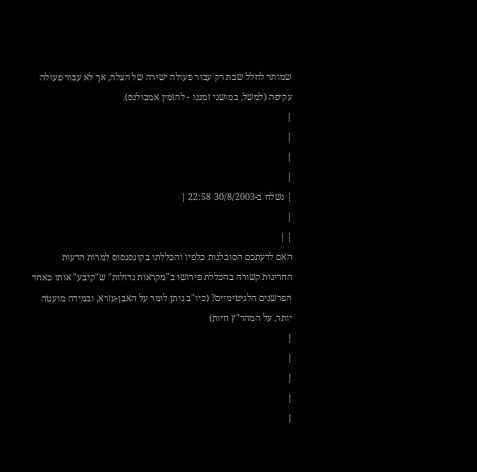שמותר לחלל שבת רק עבור פעולה ישירה של הצלה, אך לא עבור פעולה עקיפה (למשל, במושגי זמננו - להזמין אמבולנס).
|
|
|
|
| נשלח ב-30/8/2003 22:58 |
|
| |
האם לדעתכם הסובלנות כלפיו והכללתו בקונסנסוס למרות הדעות החריגות קשורה בהכללת פירושו ב"מקראות גדולות" ש"קיבע" אותו כאחד הפרשנים הלגיטימיים? (כיו"ב ניתן לומר על האבן-עזרא, ובמידה מועטה יותר, על המהר"ץ חיות)
|
|
|
|
|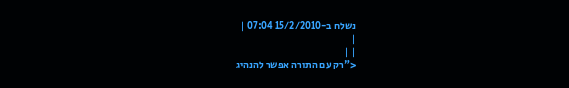נשלח ב-15/2/2010 07:04 |
|
| |
<"רק עם התורה אפשר להנהיג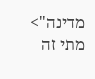מדינה">
מתי זה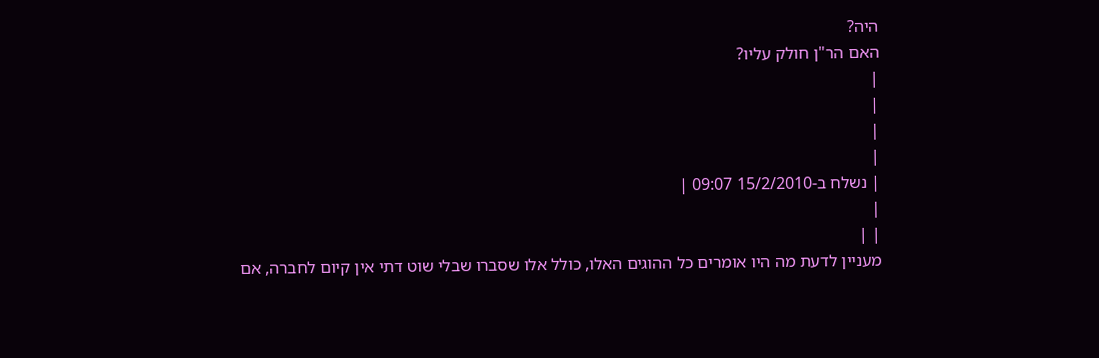היה?
האם הר"ן חולק עליו?
|
|
|
|
| נשלח ב-15/2/2010 09:07 |
|
| |
מעניין לדעת מה היו אומרים כל ההוגים האלו, כולל אלו שסברו שבלי שוט דתי אין קיום לחברה, אם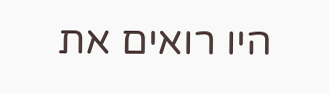היו רואים את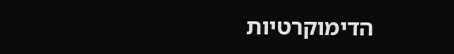הדימוקרטיות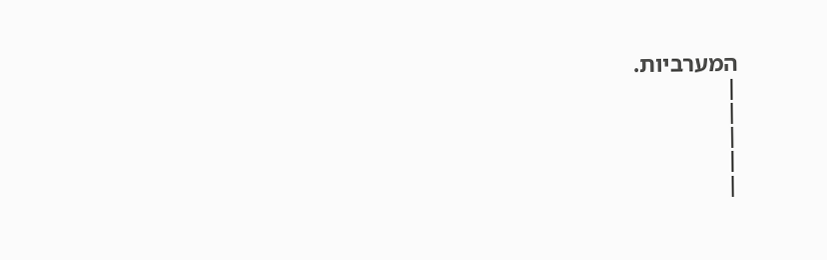המערביות.
|
|
|
|
|